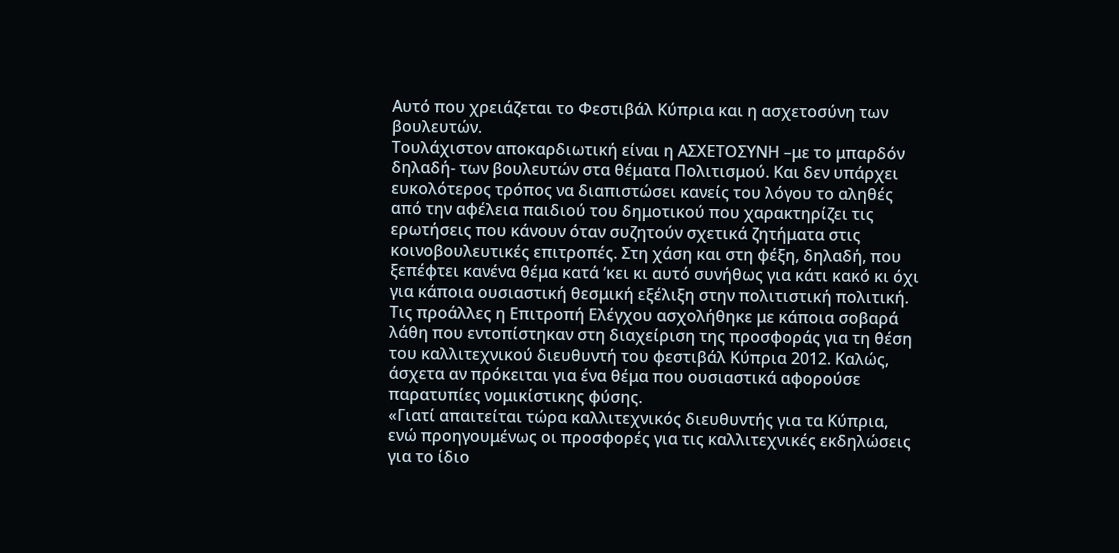Αυτό που χρειάζεται το Φεστιβάλ Κύπρια και η ασχετοσύνη των βουλευτών.
Τουλάχιστον αποκαρδιωτική είναι η ΑΣΧΕΤΟΣΥΝΗ –με το μπαρδόν δηλαδή- των βουλευτών στα θέματα Πολιτισμού. Και δεν υπάρχει ευκολότερος τρόπος να διαπιστώσει κανείς του λόγου το αληθές από την αφέλεια παιδιού του δημοτικού που χαρακτηρίζει τις ερωτήσεις που κάνουν όταν συζητούν σχετικά ζητήματα στις κοινοβουλευτικές επιτροπές. Στη χάση και στη φέξη, δηλαδή, που ξεπέφτει κανένα θέμα κατά ‘κει κι αυτό συνήθως για κάτι κακό κι όχι για κάποια ουσιαστική θεσμική εξέλιξη στην πολιτιστική πολιτική.
Τις προάλλες η Επιτροπή Ελέγχου ασχολήθηκε με κάποια σοβαρά λάθη που εντοπίστηκαν στη διαχείριση της προσφοράς για τη θέση του καλλιτεχνικού διευθυντή του φεστιβάλ Κύπρια 2012. Καλώς, άσχετα αν πρόκειται για ένα θέμα που ουσιαστικά αφορούσε παρατυπίες νομικίστικης φύσης.
«Γιατί απαιτείται τώρα καλλιτεχνικός διευθυντής για τα Κύπρια, ενώ προηγουμένως οι προσφορές για τις καλλιτεχνικές εκδηλώσεις για το ίδιο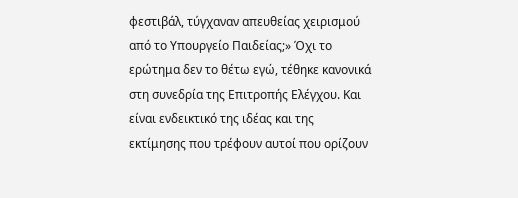φεστιβάλ, τύγχαναν απευθείας χειρισμού από το Υπουργείο Παιδείας;» Όχι το ερώτημα δεν το θέτω εγώ, τέθηκε κανονικά στη συνεδρία της Επιτροπής Ελέγχου. Και είναι ενδεικτικό της ιδέας και της εκτίμησης που τρέφουν αυτοί που ορίζουν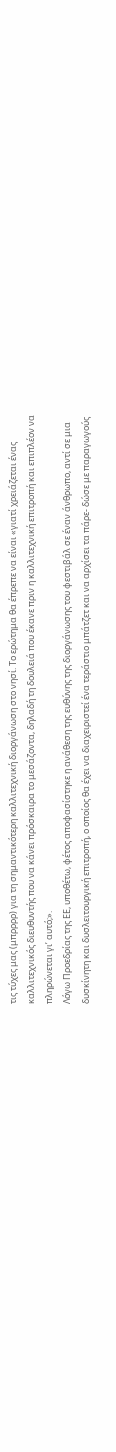τις τύχες μας (μπρρρρ) για τη σημαντικότερη καλλιτεχνική διοργάνωση στο νησί. Το ερώτημα θα έπρεπε να είναι «γιατί χρειάζεται ένας καλλιτεχνικός διευθυντής που να κάνει πρόσκαιρα το μεσάζοντα, δηλαδή τη δουλειά που έκανε πριν η καλλιτεχνική επιτροπή και επιπλέον να πληρώνεται γι’ αυτό;».
Λόγω Προεδρίας της ΕΕ, υποθέτω, φέτος αποφασίστηκε η ανάθεση της ευθύνης της διοργάνωσης του φεστιβάλ σε έναν άνθρωπο, αντί σε μια δυσκίνητη και δυσλειτουργική επιτροπή, ο οποίος θα έχει να διαχειριστεί ένα τεράστιο μπάτζετ και να αρχίσει τα πάρε- δώσε με παραγωγούς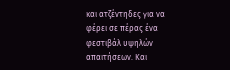και ατζέντηδες για να φέρει σε πέρας ένα φεστιβάλ υψηλών απαιτήσεων. Και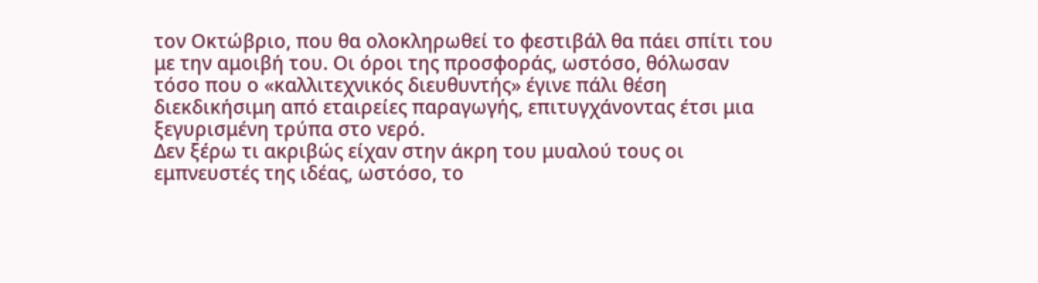τον Οκτώβριο, που θα ολοκληρωθεί το φεστιβάλ θα πάει σπίτι του με την αμοιβή του. Οι όροι της προσφοράς, ωστόσο, θόλωσαν τόσο που ο «καλλιτεχνικός διευθυντής» έγινε πάλι θέση διεκδικήσιμη από εταιρείες παραγωγής, επιτυγχάνοντας έτσι μια ξεγυρισμένη τρύπα στο νερό.
Δεν ξέρω τι ακριβώς είχαν στην άκρη του μυαλού τους οι εμπνευστές της ιδέας, ωστόσο, το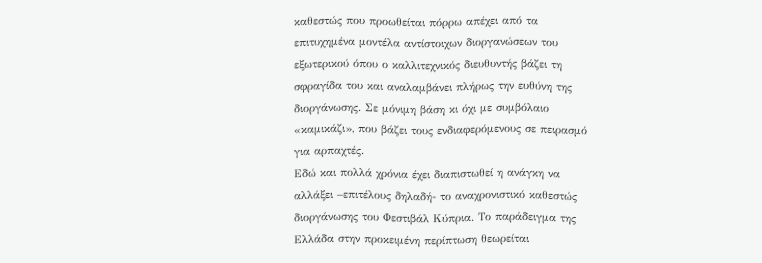καθεστώς που προωθείται πόρρω απέχει από τα επιτυχημένα μοντέλα αντίστοιχων διοργανώσεων του εξωτερικού όπου ο καλλιτεχνικός διευθυντής βάζει τη σφραγίδα του και αναλαμβάνει πλήρως την ευθύνη της διοργάνωσης. Σε μόνιμη βάση κι όχι με συμβόλαιο «καμικάζι», που βάζει τους ενδιαφερόμενους σε πειρασμό για αρπαχτές.
Εδώ και πολλά χρόνια έχει διαπιστωθεί η ανάγκη να αλλάξει –επιτέλους δηλαδή- το αναχρονιστικό καθεστώς διοργάνωσης του Φεστιβάλ Κύπρια. Το παράδειγμα της Ελλάδα στην προκειμένη περίπτωση θεωρείται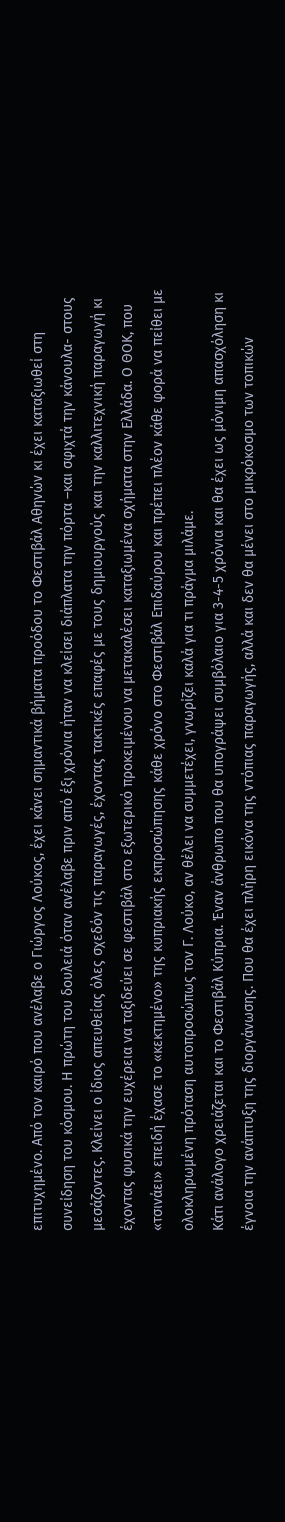επιτυχημένο. Από τον καιρό που ανέλαβε ο Γιώργος Λούκος, έχει κάνει σημαντικά βήματα προόδου το Φεστιβάλ Αθηνών κι έχει καταξιωθεί στη συνείδηση του κόσμου. Η πρώτη του δουλειά όταν ανέλαβε πριν από έξι χρόνια ήταν να κλείσει διάπλατα την πόρτα –και σφιχτά την κάνουλα- στους μεσάζοντες. Κλείνει ο ίδιος απευθείας όλες σχεδόν τις παραγωγές, έχοντας τακτικές επαφές με τους δημιουργούς και την καλλιτεχνική παραγωγή κι έχοντας φυσικά την ευχέρεια να ταξιδεύει σε φεστιβάλ στο εξωτερικό προκειμένου να μετακαλέσει καταξιωμένα σχήματα στην Ελλάδα. Ο ΘΟΚ, που «τσινάει» επειδή έχασε το «κεκτημένο» της κυπριακής εκπροσώπησης κάθε χρόνο στο Φεστιβάλ Επιδαύρου και πρέπει πλέον κάθε φορά να πείθει με ολοκληρωμένη πρόταση αυτοπροσώπως τον Γ. Λούκο, αν θέλει να συμμετέχει, γνωρίζει καλά για τι πράγμα μιλάμε.
Κάτι ανάλογο χρειάζεται και το Φεστιβάλ Κύπρια. Έναν άνθρωπο που θα υπογράψει συμβόλαιο για 3-4-5 χρόνια και θα έχει ως μόνιμη απασχόληση κι έγνοια την ανάπτυξη της διοργάνωσης. Που θα έχει πλήρη εικόνα της ντόπιας παραγωγής, αλλά και δεν θα μένει στο μικρόκοσμο των τοπικών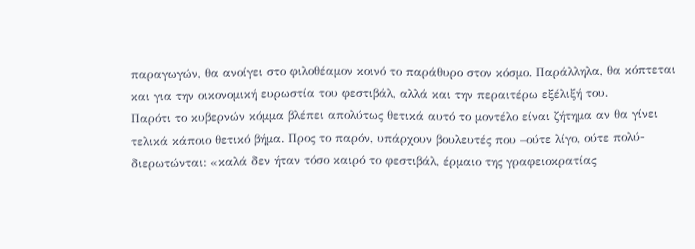παραγωγών, θα ανοίγει στο φιλοθέαμον κοινό το παράθυρο στον κόσμο. Παράλληλα, θα κόπτεται και για την οικονομική ευρωστία του φεστιβάλ, αλλά και την περαιτέρω εξέλιξή του.
Παρότι το κυβερνών κόμμα βλέπει απολύτως θετικά αυτό το μοντέλο είναι ζήτημα αν θα γίνει τελικά κάποιο θετικό βήμα. Προς το παρόν, υπάρχουν βουλευτές που –ούτε λίγο, ούτε πολύ- διερωτώνται: «καλά δεν ήταν τόσο καιρό το φεστιβάλ, έρμαιο της γραφειοκρατίας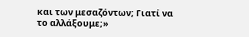και των μεσαζόντων; Γιατί να το αλλάξουμε;»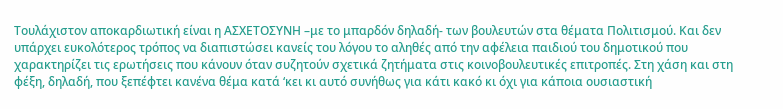Τουλάχιστον αποκαρδιωτική είναι η ΑΣΧΕΤΟΣΥΝΗ –με το μπαρδόν δηλαδή- των βουλευτών στα θέματα Πολιτισμού. Και δεν υπάρχει ευκολότερος τρόπος να διαπιστώσει κανείς του λόγου το αληθές από την αφέλεια παιδιού του δημοτικού που χαρακτηρίζει τις ερωτήσεις που κάνουν όταν συζητούν σχετικά ζητήματα στις κοινοβουλευτικές επιτροπές. Στη χάση και στη φέξη, δηλαδή, που ξεπέφτει κανένα θέμα κατά ‘κει κι αυτό συνήθως για κάτι κακό κι όχι για κάποια ουσιαστική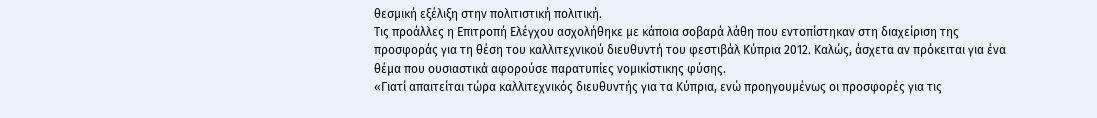θεσμική εξέλιξη στην πολιτιστική πολιτική.
Τις προάλλες η Επιτροπή Ελέγχου ασχολήθηκε με κάποια σοβαρά λάθη που εντοπίστηκαν στη διαχείριση της προσφοράς για τη θέση του καλλιτεχνικού διευθυντή του φεστιβάλ Κύπρια 2012. Καλώς, άσχετα αν πρόκειται για ένα θέμα που ουσιαστικά αφορούσε παρατυπίες νομικίστικης φύσης.
«Γιατί απαιτείται τώρα καλλιτεχνικός διευθυντής για τα Κύπρια, ενώ προηγουμένως οι προσφορές για τις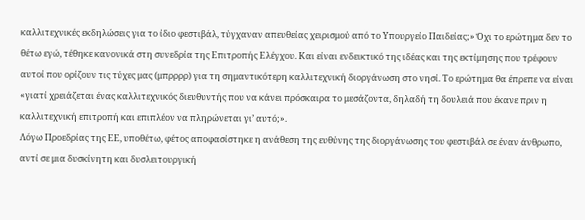καλλιτεχνικές εκδηλώσεις για το ίδιο φεστιβάλ, τύγχαναν απευθείας χειρισμού από το Υπουργείο Παιδείας;» Όχι το ερώτημα δεν το θέτω εγώ, τέθηκε κανονικά στη συνεδρία της Επιτροπής Ελέγχου. Και είναι ενδεικτικό της ιδέας και της εκτίμησης που τρέφουν αυτοί που ορίζουν τις τύχες μας (μπρρρρ) για τη σημαντικότερη καλλιτεχνική διοργάνωση στο νησί. Το ερώτημα θα έπρεπε να είναι «γιατί χρειάζεται ένας καλλιτεχνικός διευθυντής που να κάνει πρόσκαιρα το μεσάζοντα, δηλαδή τη δουλειά που έκανε πριν η καλλιτεχνική επιτροπή και επιπλέον να πληρώνεται γι’ αυτό;».
Λόγω Προεδρίας της ΕΕ, υποθέτω, φέτος αποφασίστηκε η ανάθεση της ευθύνης της διοργάνωσης του φεστιβάλ σε έναν άνθρωπο, αντί σε μια δυσκίνητη και δυσλειτουργική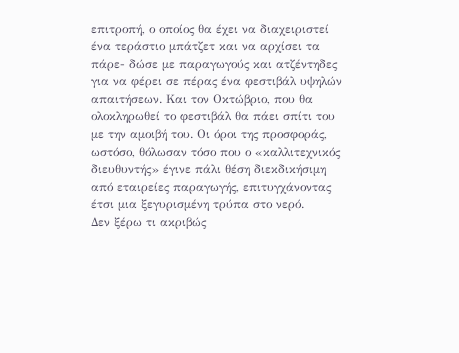επιτροπή, ο οποίος θα έχει να διαχειριστεί ένα τεράστιο μπάτζετ και να αρχίσει τα πάρε- δώσε με παραγωγούς και ατζέντηδες για να φέρει σε πέρας ένα φεστιβάλ υψηλών απαιτήσεων. Και τον Οκτώβριο, που θα ολοκληρωθεί το φεστιβάλ θα πάει σπίτι του με την αμοιβή του. Οι όροι της προσφοράς, ωστόσο, θόλωσαν τόσο που ο «καλλιτεχνικός διευθυντής» έγινε πάλι θέση διεκδικήσιμη από εταιρείες παραγωγής, επιτυγχάνοντας έτσι μια ξεγυρισμένη τρύπα στο νερό.
Δεν ξέρω τι ακριβώς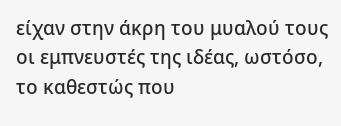είχαν στην άκρη του μυαλού τους οι εμπνευστές της ιδέας, ωστόσο, το καθεστώς που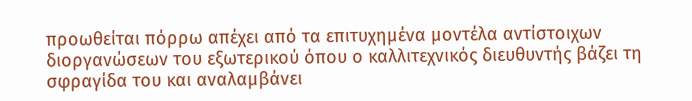προωθείται πόρρω απέχει από τα επιτυχημένα μοντέλα αντίστοιχων διοργανώσεων του εξωτερικού όπου ο καλλιτεχνικός διευθυντής βάζει τη σφραγίδα του και αναλαμβάνει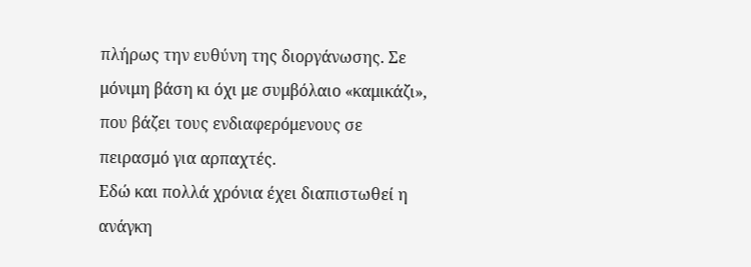πλήρως την ευθύνη της διοργάνωσης. Σε μόνιμη βάση κι όχι με συμβόλαιο «καμικάζι», που βάζει τους ενδιαφερόμενους σε πειρασμό για αρπαχτές.
Εδώ και πολλά χρόνια έχει διαπιστωθεί η ανάγκη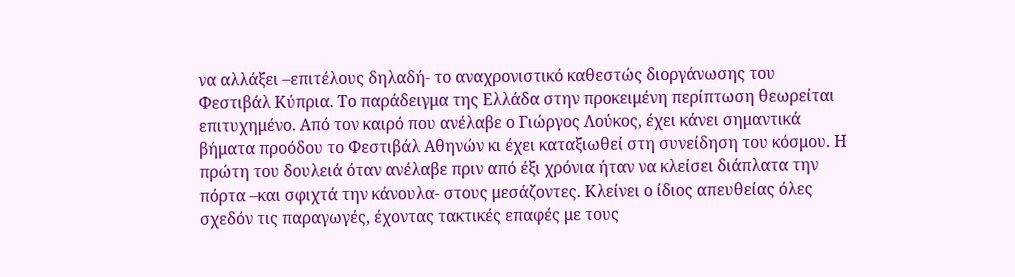να αλλάξει –επιτέλους δηλαδή- το αναχρονιστικό καθεστώς διοργάνωσης του Φεστιβάλ Κύπρια. Το παράδειγμα της Ελλάδα στην προκειμένη περίπτωση θεωρείται επιτυχημένο. Από τον καιρό που ανέλαβε ο Γιώργος Λούκος, έχει κάνει σημαντικά βήματα προόδου το Φεστιβάλ Αθηνών κι έχει καταξιωθεί στη συνείδηση του κόσμου. Η πρώτη του δουλειά όταν ανέλαβε πριν από έξι χρόνια ήταν να κλείσει διάπλατα την πόρτα –και σφιχτά την κάνουλα- στους μεσάζοντες. Κλείνει ο ίδιος απευθείας όλες σχεδόν τις παραγωγές, έχοντας τακτικές επαφές με τους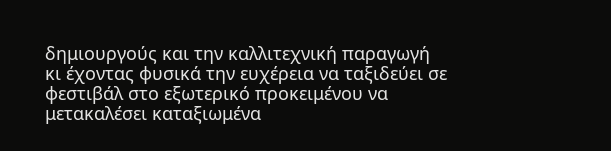δημιουργούς και την καλλιτεχνική παραγωγή κι έχοντας φυσικά την ευχέρεια να ταξιδεύει σε φεστιβάλ στο εξωτερικό προκειμένου να μετακαλέσει καταξιωμένα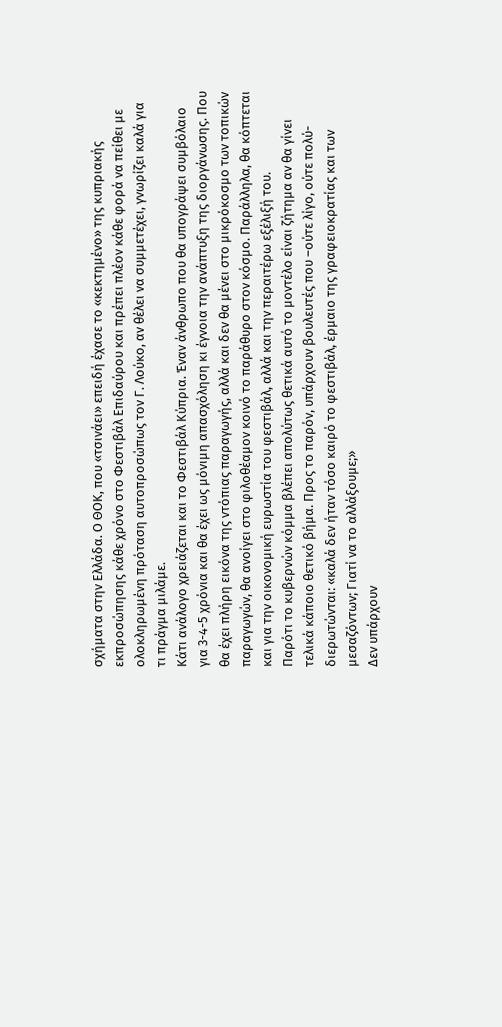σχήματα στην Ελλάδα. Ο ΘΟΚ, που «τσινάει» επειδή έχασε το «κεκτημένο» της κυπριακής εκπροσώπησης κάθε χρόνο στο Φεστιβάλ Επιδαύρου και πρέπει πλέον κάθε φορά να πείθει με ολοκληρωμένη πρόταση αυτοπροσώπως τον Γ. Λούκο, αν θέλει να συμμετέχει, γνωρίζει καλά για τι πράγμα μιλάμε.
Κάτι ανάλογο χρειάζεται και το Φεστιβάλ Κύπρια. Έναν άνθρωπο που θα υπογράψει συμβόλαιο για 3-4-5 χρόνια και θα έχει ως μόνιμη απασχόληση κι έγνοια την ανάπτυξη της διοργάνωσης. Που θα έχει πλήρη εικόνα της ντόπιας παραγωγής, αλλά και δεν θα μένει στο μικρόκοσμο των τοπικών παραγωγών, θα ανοίγει στο φιλοθέαμον κοινό το παράθυρο στον κόσμο. Παράλληλα, θα κόπτεται και για την οικονομική ευρωστία του φεστιβάλ, αλλά και την περαιτέρω εξέλιξή του.
Παρότι το κυβερνών κόμμα βλέπει απολύτως θετικά αυτό το μοντέλο είναι ζήτημα αν θα γίνει τελικά κάποιο θετικό βήμα. Προς το παρόν, υπάρχουν βουλευτές που –ούτε λίγο, ούτε πολύ- διερωτώνται: «καλά δεν ήταν τόσο καιρό το φεστιβάλ, έρμαιο της γραφειοκρατίας και των μεσαζόντων; Γιατί να το αλλάξουμε;»
Δεν υπάρχουν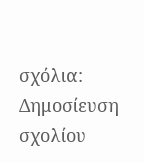σχόλια:
Δημοσίευση σχολίου